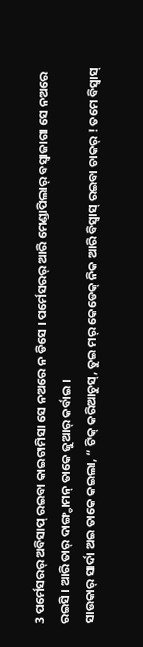3 ପର୍ମେସରର୍ ଅବିସାପ୍ ରଇବା କାଇଟାମିସା ସେ ନଅରେ ନ ଡିସେ । ପର୍ମେସରର୍ ଆରି ମେଣ୍ଡାପିଲାର୍ ବସ୍ବାଜାଗା ସେ ନଅରେ ରଇସି । ଆରି ତାର୍ ଦାଙ୍ଗ୍ଡାମନ୍ ତାକେ ଜୁଆର୍ କର୍ବାଇ ।
ସାଉକାର୍ ସାର୍ଦା ଅଇ ତାକେ କଇଲା, “ ଟିକ୍ କରିଆଚୁସ୍, ତୁଇ ମର୍ କେଡେକ୍ ନିକ ଆରି ବିସ୍ବାସ୍ ରଇବା ଚାକର୍ ! ତମେ ବିସ୍ବାସ୍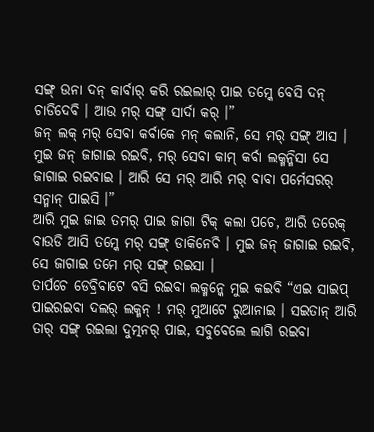ସଙ୍ଗ୍ ଉନା ଦନ୍ କାର୍ବାର୍ କରି ରଇଲାର୍ ପାଇ ତମ୍କେ ବେସି ଦନ୍ ଚାଡିଦେବି । ଆଉ ମର୍ ସଙ୍ଗ୍ ସାର୍ଦା କର୍ ।”
ଜନ୍ ଲକ୍ ମର୍ ସେବା କର୍ବାକେ ମନ୍ କଲାନି, ସେ ମର୍ ସଙ୍ଗ୍ ଆସ । ମୁଇ ଜନ୍ ଜାଗାଇ ରଇବି, ମର୍ ସେବା କାମ୍ କର୍ବା ଲକ୍ମନ୍ମିସା ସେ ଜାଗାଇ ରଇବାଇ । ଆରି ସେ ମର୍ ଆରି ମର୍ ବାବା ପର୍ମେସରର୍ ସନ୍ମାନ୍ ପାଇସି ।”
ଆରି ମୁଇ ଜାଇ ତମର୍ ପାଇ ଜାଗା ଟିକ୍ କଲା ପଚେ, ଆରି ତରେକ୍ ବାଉଡି ଆସି ତମ୍କେ ମର୍ ସଙ୍ଗ୍ ଡାକିନେବି । ମୁଇ ଜନ୍ ଜାଗାଇ ରଇବି, ସେ ଜାଗାଇ ତମେ ମର୍ ସଙ୍ଗ୍ ରଇସା ।
ତାର୍ପଚେ ଡେବ୍ରିବାଟେ ବସି ରଇବା ଲକ୍ମନ୍କେ ମୁଇ କଇବି “ଏଇ ସାଇପ୍ ପାଇରଇବା ଦଲର୍ ଲକ୍ମନ୍ ! ମର୍ ମୁଆଟେ ରୁଆନାଇ । ସଇତାନ୍ ଆରି ତାର୍ ସଙ୍ଗ୍ ରଇଲା ଦୁତ୍ମନର୍ ପାଇ, ସବୁବେଲେ ଲାଗି ରଇବା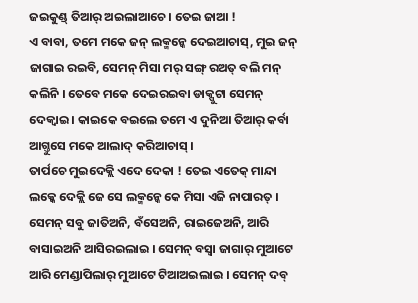ଜଇକୁଣ୍ଡ୍ ତିଆର୍ ଅଇଲାଆଚେ । ତେଇ ଜାଆ !
ଏ ବାବା, ତମେ ମକେ ଜନ୍ ଲକ୍ମନ୍କେ ଦେଇଆଚାସ୍, ମୁଇ ଜନ୍ ଜାଗାଇ ରଇବି, ସେମନ୍ ମିସା ମର୍ ସଙ୍ଗ୍ ରଅତ୍ ବଲି ମନ୍ କଲିନି । ତେବେ ମକେ ଦେଇରଇବା ଡାକ୍ପୁଟା ସେମନ୍ ଦେକ୍ବାଇ । କାଇକେ ବଇଲେ ତମେ ଏ ଦୁନିଆ ତିଆର୍ କର୍ବା ଆଗ୍ତୁସେ ମକେ ଆଲାଦ୍ କରିଆଚାସ୍ ।
ତାର୍ପଚେ ମୁଇଦେକ୍ଲି ଏଦେ ଦେକା ! ତେଇ ଏତେକ୍ ମାନ୍ଦା ଲକ୍କେ ଦେକ୍ଲି ଜେ ସେ ଲକ୍ମନ୍କେ କେ ମିସା ଏଜି ନାପାରତ୍ । ସେମନ୍ ସବୁ ଜାତିଅନି, ବଁସେଅନି, ରାଇଜେଅନି, ଆରି ବାସାଇଅନି ଆସିରଇଲାଇ । ସେମନ୍ ବସ୍ବା ଜାଗାର୍ ମୁଆଟେ ଆରି ମେଣ୍ଡାପିଲାର୍ ମୁଆଟେ ଟିଆଅଇଲାଇ । ସେମନ୍ ଦବ୍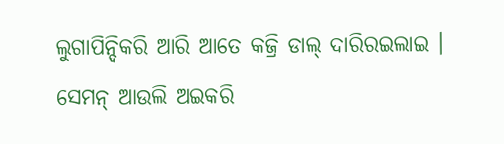ଲୁଗାପିନ୍ଦିକରି ଆରି ଆତେ କଜ୍ରି ଡାଲ୍ ଦାରିରଇଲାଇ ।
ସେମନ୍ ଆଉଲି ଅଇକରି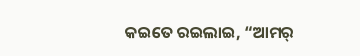କଇତେ ରଇଲାଇ, “ଆମର୍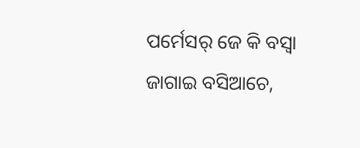ପର୍ମେସର୍ ଜେ କି ବସ୍ବା ଜାଗାଇ ବସିଆଚେ,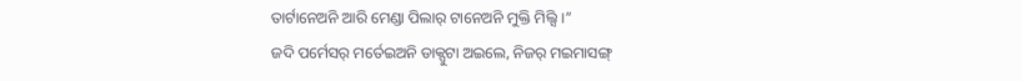ତାର୍ଟାନେଅନି ଆରି ମେଣ୍ଡା ପିଲାର୍ ଟାନେଅନି ମୁକ୍ତି ମିଲ୍ସି ।”
ଜଦି ପର୍ମେସର୍ ମର୍ତେଇଅନି ଡାକ୍ପୁଟା ଅଇଲେ, ନିଜର୍ ମଇମାସଙ୍ଗ୍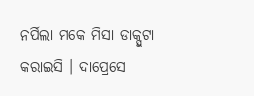ନର୍ପିଲା ମକେ ମିସା ଡାକ୍ପୁଟା କରାଇସି । ଦାପ୍ରେସେ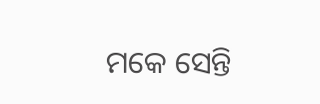ମକେ ସେନ୍ତି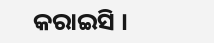କରାଇସି ।